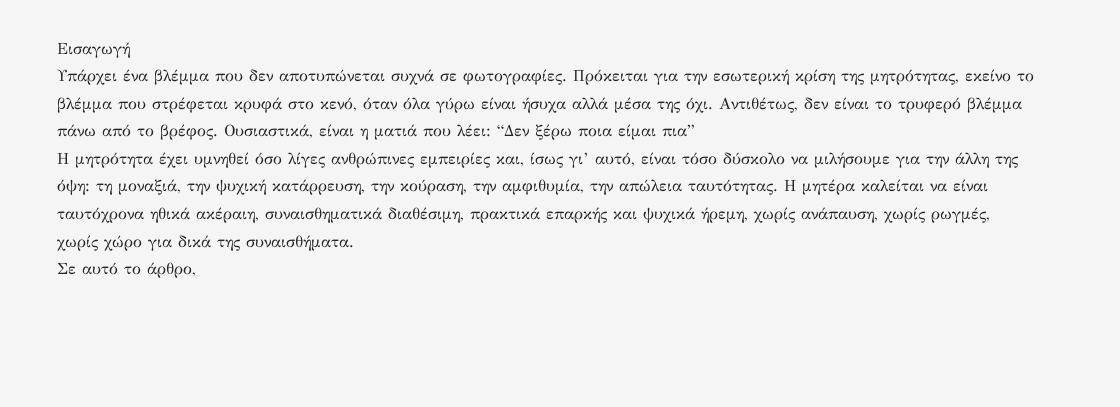Εισαγωγή
Υπάρχει ένα βλέμμα που δεν αποτυπώνεται συχνά σε φωτογραφίες. Πρόκειται για την εσωτερική κρίση της μητρότητας, εκείνο το βλέμμα που στρέφεται κρυφά στο κενό, όταν όλα γύρω είναι ήσυχα αλλά μέσα της όχι. Αντιθέτως, δεν είναι το τρυφερό βλέμμα πάνω από το βρέφος. Ουσιαστικά, είναι η ματιά που λέει: “Δεν ξέρω ποια είμαι πια”
Η μητρότητα έχει υμνηθεί όσο λίγες ανθρώπινες εμπειρίες και, ίσως γι’ αυτό, είναι τόσο δύσκολο να μιλήσουμε για την άλλη της όψη: τη μοναξιά, την ψυχική κατάρρευση, την κούραση, την αμφιθυμία, την απώλεια ταυτότητας. Η μητέρα καλείται να είναι ταυτόχρονα ηθικά ακέραιη, συναισθηματικά διαθέσιμη, πρακτικά επαρκής και ψυχικά ήρεμη, χωρίς ανάπαυση, χωρίς ρωγμές, χωρίς χώρο για δικά της συναισθήματα.
Σε αυτό το άρθρο,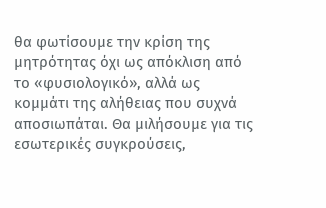θα φωτίσουμε την κρίση της μητρότητας όχι ως απόκλιση από το «φυσιολογικό», αλλά ως κομμάτι της αλήθειας που συχνά αποσιωπάται. Θα μιλήσουμε για τις εσωτερικές συγκρούσεις,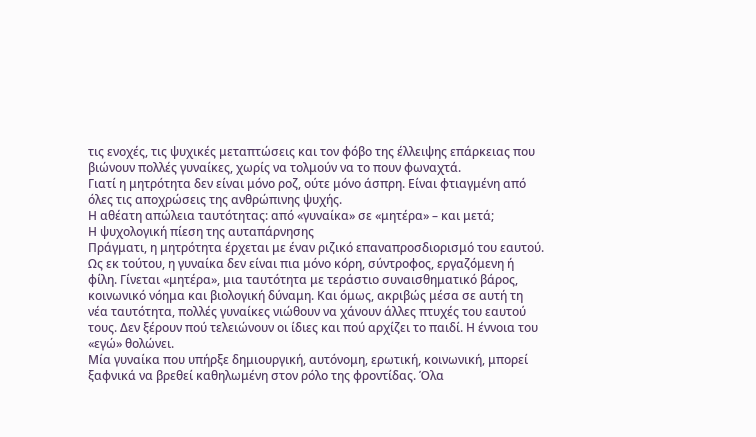τις ενοχές, τις ψυχικές μεταπτώσεις και τον φόβο της έλλειψης επάρκειας που βιώνουν πολλές γυναίκες, χωρίς να τολμούν να το πουν φωναχτά.
Γιατί η μητρότητα δεν είναι μόνο ροζ, ούτε μόνο άσπρη. Είναι φτιαγμένη από όλες τις αποχρώσεις της ανθρώπινης ψυχής.
Η αθέατη απώλεια ταυτότητας: από «γυναίκα» σε «μητέρα» – και μετά;
Η ψυχολογική πίεση της αυταπάρνησης
Πράγματι, η μητρότητα έρχεται με έναν ριζικό επαναπροσδιορισμό του εαυτού. Ως εκ τούτου, η γυναίκα δεν είναι πια μόνο κόρη, σύντροφος, εργαζόμενη ή φίλη. Γίνεται «μητέρα», μια ταυτότητα με τεράστιο συναισθηματικό βάρος, κοινωνικό νόημα και βιολογική δύναμη. Και όμως, ακριβώς μέσα σε αυτή τη νέα ταυτότητα, πολλές γυναίκες νιώθουν να χάνουν άλλες πτυχές του εαυτού τους. Δεν ξέρουν πού τελειώνουν οι ίδιες και πού αρχίζει το παιδί. Η έννοια του «εγώ» θολώνει.
Μία γυναίκα που υπήρξε δημιουργική, αυτόνομη, ερωτική, κοινωνική, μπορεί ξαφνικά να βρεθεί καθηλωμένη στον ρόλο της φροντίδας. Όλα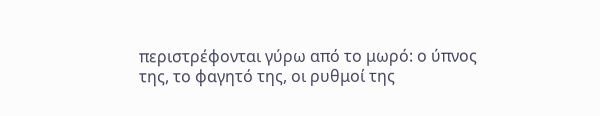περιστρέφονται γύρω από το μωρό: ο ύπνος της, το φαγητό της, οι ρυθμοί της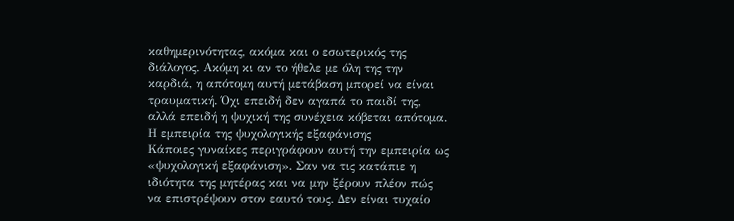καθημερινότητας, ακόμα και ο εσωτερικός της διάλογος. Ακόμη κι αν το ήθελε με όλη της την καρδιά, η απότομη αυτή μετάβαση μπορεί να είναι τραυματική. Όχι επειδή δεν αγαπά το παιδί της, αλλά επειδή η ψυχική της συνέχεια κόβεται απότομα.
Η εμπειρία της ψυχολογικής εξαφάνισης
Κάποιες γυναίκες περιγράφουν αυτή την εμπειρία ως «ψυχολογική εξαφάνιση». Σαν να τις κατάπιε η ιδιότητα της μητέρας και να μην ξέρουν πλέον πώς να επιστρέψουν στον εαυτό τους. Δεν είναι τυχαίο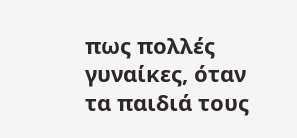πως πολλές γυναίκες, όταν τα παιδιά τους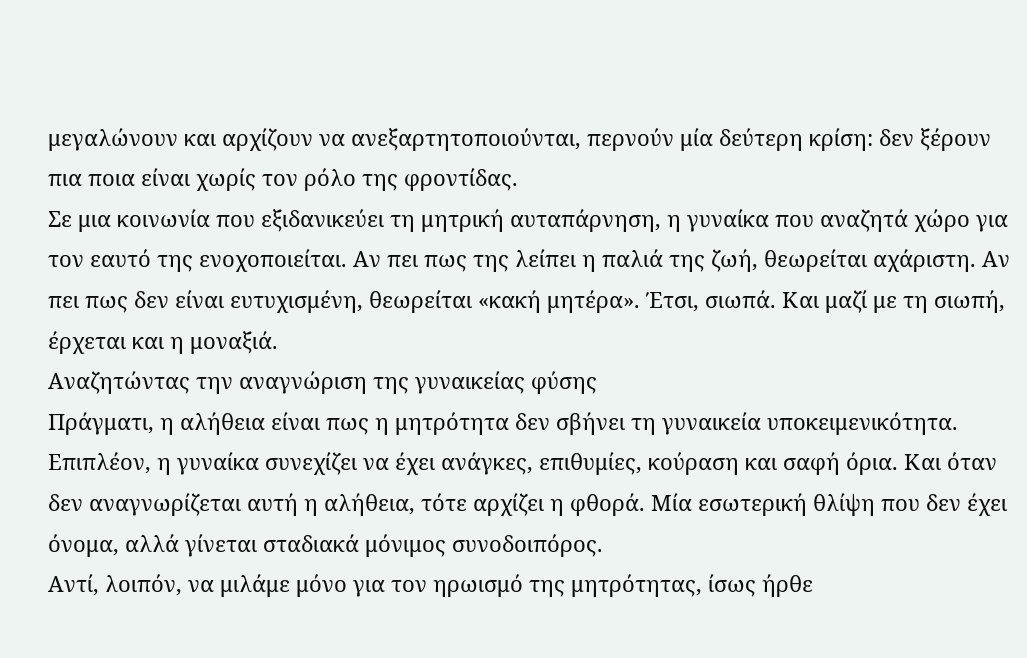μεγαλώνουν και αρχίζουν να ανεξαρτητοποιούνται, περνούν μία δεύτερη κρίση: δεν ξέρουν πια ποια είναι χωρίς τον ρόλο της φροντίδας.
Σε μια κοινωνία που εξιδανικεύει τη μητρική αυταπάρνηση, η γυναίκα που αναζητά χώρο για τον εαυτό της ενοχοποιείται. Αν πει πως της λείπει η παλιά της ζωή, θεωρείται αχάριστη. Αν πει πως δεν είναι ευτυχισμένη, θεωρείται «κακή μητέρα». Έτσι, σιωπά. Και μαζί με τη σιωπή, έρχεται και η μοναξιά.
Αναζητώντας την αναγνώριση της γυναικείας φύσης
Πράγματι, η αλήθεια είναι πως η μητρότητα δεν σβήνει τη γυναικεία υποκειμενικότητα. Επιπλέον, η γυναίκα συνεχίζει να έχει ανάγκες, επιθυμίες, κούραση και σαφή όρια. Και όταν δεν αναγνωρίζεται αυτή η αλήθεια, τότε αρχίζει η φθορά. Μία εσωτερική θλίψη που δεν έχει όνομα, αλλά γίνεται σταδιακά μόνιμος συνοδοιπόρος.
Αντί, λοιπόν, να μιλάμε μόνο για τον ηρωισμό της μητρότητας, ίσως ήρθε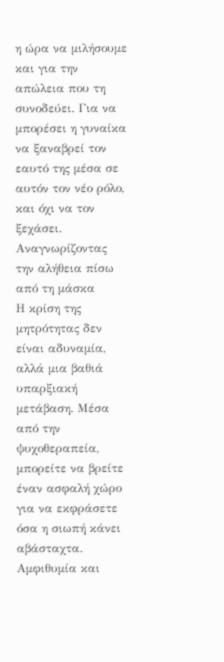η ώρα να μιλήσουμε και για την απώλεια που τη συνοδεύει. Για να μπορέσει η γυναίκα να ξαναβρεί τον εαυτό της μέσα σε αυτόν τον νέο ρόλο, και όχι να τον ξεχάσει.
Αναγνωρίζοντας την αλήθεια πίσω από τη μάσκα
Η κρίση της μητρότητας δεν είναι αδυναμία, αλλά μια βαθιά υπαρξιακή μετάβαση. Μέσα από την ψυχοθεραπεία, μπορείτε να βρείτε έναν ασφαλή χώρο για να εκφράσετε όσα η σιωπή κάνει αβάσταχτα.
Αμφιθυμία και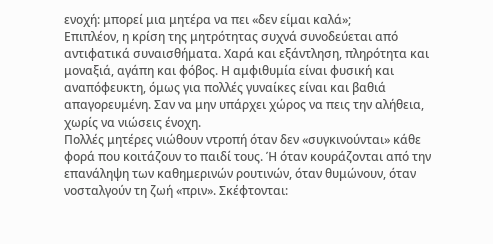ενοχή: μπορεί μια μητέρα να πει «δεν είμαι καλά»;
Επιπλέον, η κρίση της μητρότητας συχνά συνοδεύεται από αντιφατικά συναισθήματα. Χαρά και εξάντληση, πληρότητα και μοναξιά, αγάπη και φόβος. Η αμφιθυμία είναι φυσική και αναπόφευκτη, όμως για πολλές γυναίκες είναι και βαθιά απαγορευμένη. Σαν να μην υπάρχει χώρος να πεις την αλήθεια, χωρίς να νιώσεις ένοχη.
Πολλές μητέρες νιώθουν ντροπή όταν δεν «συγκινούνται» κάθε φορά που κοιτάζουν το παιδί τους. Ή όταν κουράζονται από την επανάληψη των καθημερινών ρουτινών, όταν θυμώνουν, όταν νοσταλγούν τη ζωή «πριν». Σκέφτονται: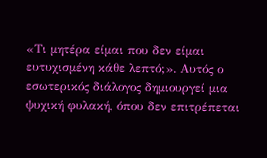«Τι μητέρα είμαι που δεν είμαι ευτυχισμένη κάθε λεπτό;». Αυτός ο εσωτερικός διάλογος δημιουργεί μια ψυχική φυλακή, όπου δεν επιτρέπεται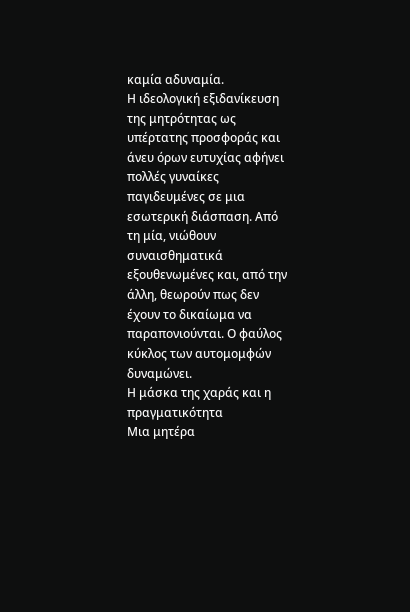καμία αδυναμία.
Η ιδεολογική εξιδανίκευση της μητρότητας ως υπέρτατης προσφοράς και άνευ όρων ευτυχίας αφήνει πολλές γυναίκες παγιδευμένες σε μια εσωτερική διάσπαση. Από τη μία, νιώθουν συναισθηματικά εξουθενωμένες και, από την άλλη, θεωρούν πως δεν έχουν το δικαίωμα να παραπονιούνται. Ο φαύλος κύκλος των αυτομομφών δυναμώνει.
Η μάσκα της χαράς και η πραγματικότητα
Μια μητέρα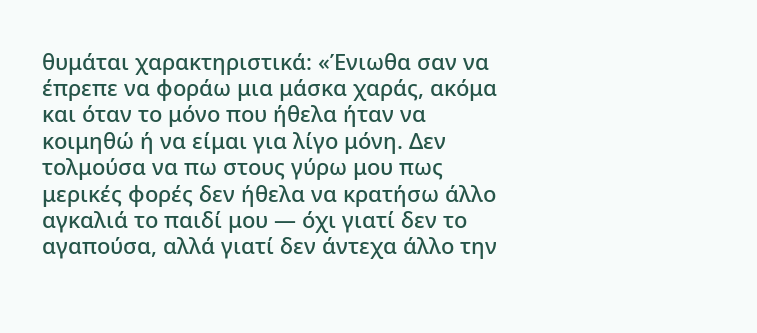θυμάται χαρακτηριστικά: «Ένιωθα σαν να έπρεπε να φοράω μια μάσκα χαράς, ακόμα και όταν το μόνο που ήθελα ήταν να κοιμηθώ ή να είμαι για λίγο μόνη. Δεν τολμούσα να πω στους γύρω μου πως μερικές φορές δεν ήθελα να κρατήσω άλλο αγκαλιά το παιδί μου — όχι γιατί δεν το αγαπούσα, αλλά γιατί δεν άντεχα άλλο την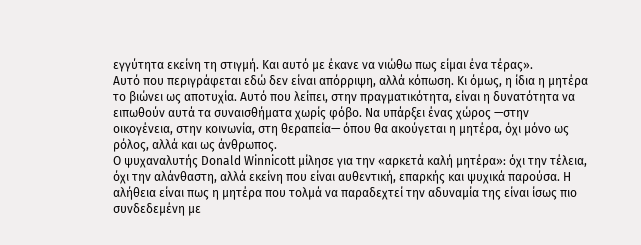εγγύτητα εκείνη τη στιγμή. Και αυτό με έκανε να νιώθω πως είμαι ένα τέρας».
Αυτό που περιγράφεται εδώ δεν είναι απόρριψη, αλλά κόπωση. Κι όμως, η ίδια η μητέρα το βιώνει ως αποτυχία. Αυτό που λείπει, στην πραγματικότητα, είναι η δυνατότητα να ειπωθούν αυτά τα συναισθήματα χωρίς φόβο. Να υπάρξει ένας χώρος —στην οικογένεια, στην κοινωνία, στη θεραπεία— όπου θα ακούγεται η μητέρα, όχι μόνο ως ρόλος, αλλά και ως άνθρωπος.
Ο ψυχαναλυτής Donald Winnicott μίλησε για την «αρκετά καλή μητέρα»: όχι την τέλεια, όχι την αλάνθαστη, αλλά εκείνη που είναι αυθεντική, επαρκής και ψυχικά παρούσα. Η αλήθεια είναι πως η μητέρα που τολμά να παραδεχτεί την αδυναμία της είναι ίσως πιο συνδεδεμένη με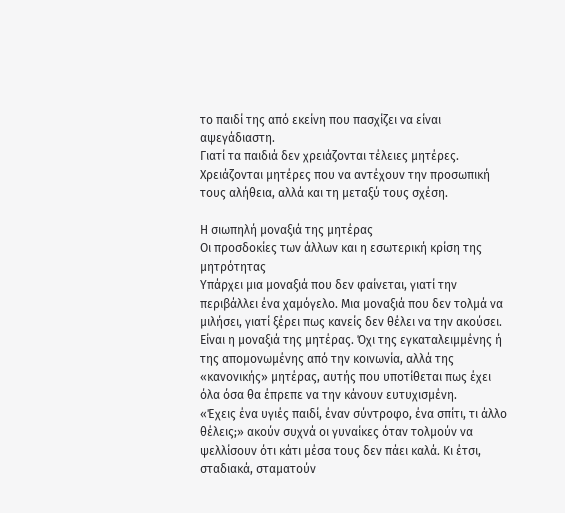το παιδί της από εκείνη που πασχίζει να είναι αψεγάδιαστη.
Γιατί τα παιδιά δεν χρειάζονται τέλειες μητέρες. Χρειάζονται μητέρες που να αντέχουν την προσωπική τους αλήθεια, αλλά και τη μεταξύ τους σχέση.

Η σιωπηλή μοναξιά της μητέρας
Οι προσδοκίες των άλλων και η εσωτερική κρίση της μητρότητας
Υπάρχει μια μοναξιά που δεν φαίνεται, γιατί την περιβάλλει ένα χαμόγελο. Μια μοναξιά που δεν τολμά να μιλήσει, γιατί ξέρει πως κανείς δεν θέλει να την ακούσει. Είναι η μοναξιά της μητέρας. Όχι της εγκαταλειμμένης ή της απομονωμένης από την κοινωνία, αλλά της «κανονικής» μητέρας, αυτής που υποτίθεται πως έχει όλα όσα θα έπρεπε να την κάνουν ευτυχισμένη.
«Έχεις ένα υγιές παιδί, έναν σύντροφο, ένα σπίτι, τι άλλο θέλεις;» ακούν συχνά οι γυναίκες όταν τολμούν να ψελλίσουν ότι κάτι μέσα τους δεν πάει καλά. Κι έτσι, σταδιακά, σταματούν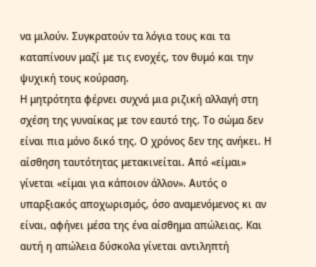να μιλούν. Συγκρατούν τα λόγια τους και τα καταπίνουν μαζί με τις ενοχές, τον θυμό και την ψυχική τους κούραση.
Η μητρότητα φέρνει συχνά μια ριζική αλλαγή στη σχέση της γυναίκας με τον εαυτό της. Το σώμα δεν είναι πια μόνο δικό της. Ο χρόνος δεν της ανήκει. Η αίσθηση ταυτότητας μετακινείται. Από «είμαι» γίνεται «είμαι για κάποιον άλλον». Αυτός ο υπαρξιακός αποχωρισμός, όσο αναμενόμενος κι αν είναι, αφήνει μέσα της ένα αίσθημα απώλειας. Και αυτή η απώλεια δύσκολα γίνεται αντιληπτή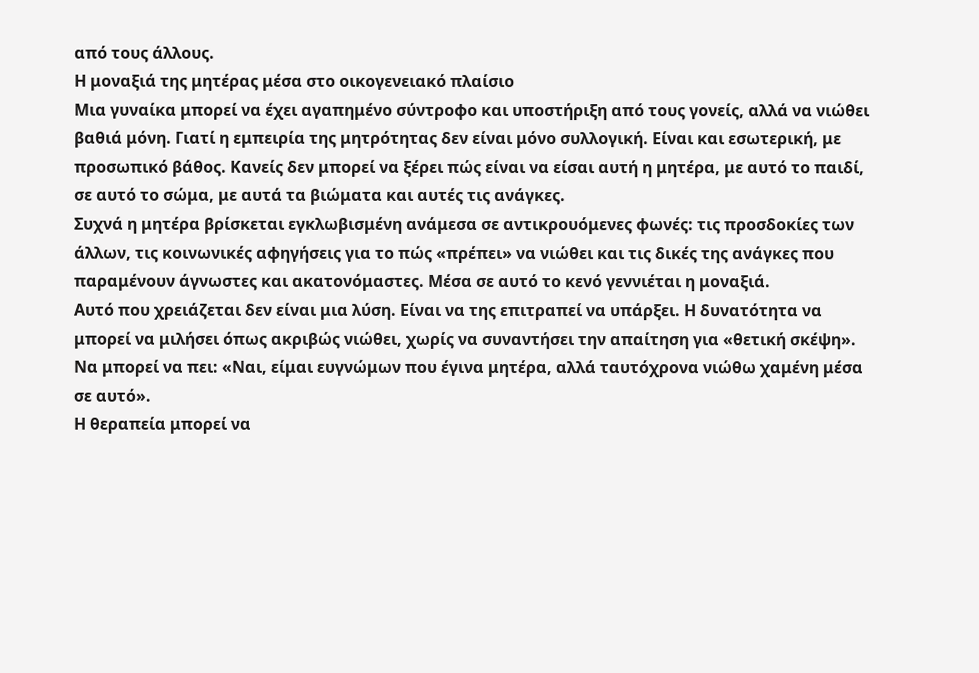από τους άλλους.
Η μοναξιά της μητέρας μέσα στο οικογενειακό πλαίσιο
Μια γυναίκα μπορεί να έχει αγαπημένο σύντροφο και υποστήριξη από τους γονείς, αλλά να νιώθει βαθιά μόνη. Γιατί η εμπειρία της μητρότητας δεν είναι μόνο συλλογική. Είναι και εσωτερική, με προσωπικό βάθος. Κανείς δεν μπορεί να ξέρει πώς είναι να είσαι αυτή η μητέρα, με αυτό το παιδί, σε αυτό το σώμα, με αυτά τα βιώματα και αυτές τις ανάγκες.
Συχνά η μητέρα βρίσκεται εγκλωβισμένη ανάμεσα σε αντικρουόμενες φωνές: τις προσδοκίες των άλλων, τις κοινωνικές αφηγήσεις για το πώς «πρέπει» να νιώθει και τις δικές της ανάγκες που παραμένουν άγνωστες και ακατονόμαστες. Μέσα σε αυτό το κενό γεννιέται η μοναξιά.
Αυτό που χρειάζεται δεν είναι μια λύση. Είναι να της επιτραπεί να υπάρξει. Η δυνατότητα να μπορεί να μιλήσει όπως ακριβώς νιώθει, χωρίς να συναντήσει την απαίτηση για «θετική σκέψη». Να μπορεί να πει: «Ναι, είμαι ευγνώμων που έγινα μητέρα, αλλά ταυτόχρονα νιώθω χαμένη μέσα σε αυτό».
Η θεραπεία μπορεί να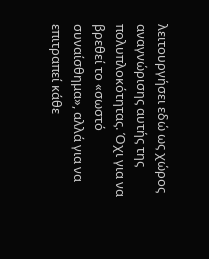λειτουργήσει εδώ ως χώρος αναγνώρισης αυτής της πολυπλοκότητας. Όχι για να βρεθεί το «σωστό συναίσθημα», αλλά για να επιτραπεί κάθε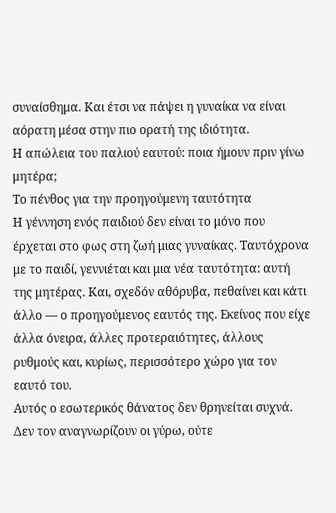συναίσθημα. Και έτσι να πάψει η γυναίκα να είναι αόρατη μέσα στην πιο ορατή της ιδιότητα.
Η απώλεια του παλιού εαυτού: ποια ήμουν πριν γίνω μητέρα;
Το πένθος για την προηγούμενη ταυτότητα
Η γέννηση ενός παιδιού δεν είναι το μόνο που έρχεται στο φως στη ζωή μιας γυναίκας. Ταυτόχρονα με το παιδί, γεννιέται και μια νέα ταυτότητα: αυτή της μητέρας. Και, σχεδόν αθόρυβα, πεθαίνει και κάτι άλλο — ο προηγούμενος εαυτός της. Εκείνος που είχε άλλα όνειρα, άλλες προτεραιότητες, άλλους ρυθμούς και, κυρίως, περισσότερο χώρο για τον εαυτό του.
Αυτός ο εσωτερικός θάνατος δεν θρηνείται συχνά. Δεν τον αναγνωρίζουν οι γύρω, ούτε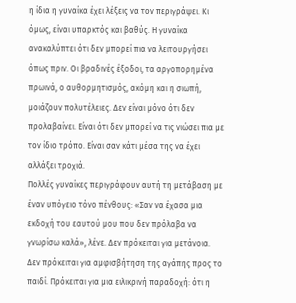η ίδια η γυναίκα έχει λέξεις να τον περιγράψει. Κι όμως, είναι υπαρκτός και βαθύς. Η γυναίκα ανακαλύπτει ότι δεν μπορεί πια να λειτουργήσει όπως πριν. Οι βραδινές έξοδοι, τα αργοπορημένα πρωινά, ο αυθορμητισμός, ακόμη και η σιωπή, μοιάζουν πολυτέλειες. Δεν είναι μόνο ότι δεν προλαβαίνει. Είναι ότι δεν μπορεί να τις νιώσει πια με τον ίδιο τρόπο. Είναι σαν κάτι μέσα της να έχει αλλάξει τροχιά.
Πολλές γυναίκες περιγράφουν αυτή τη μετάβαση με έναν υπόγειο τόνο πένθους: «Σαν να έχασα μια εκδοχή του εαυτού μου που δεν πρόλαβα να γνωρίσω καλά», λένε. Δεν πρόκειται για μετάνοια. Δεν πρόκειται για αμφισβήτηση της αγάπης προς το παιδί. Πρόκειται για μια ειλικρινή παραδοχή: ότι η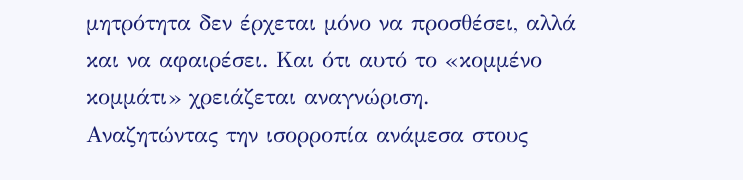μητρότητα δεν έρχεται μόνο να προσθέσει, αλλά και να αφαιρέσει. Και ότι αυτό το «κομμένο κομμάτι» χρειάζεται αναγνώριση.
Αναζητώντας την ισορροπία ανάμεσα στους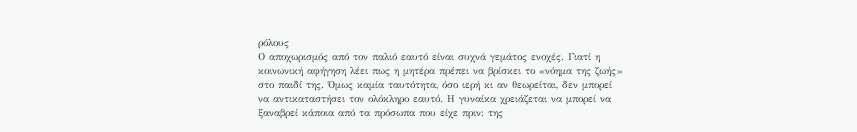ρόλους
Ο αποχωρισμός από τον παλιό εαυτό είναι συχνά γεμάτος ενοχές. Γιατί η κοινωνική αφήγηση λέει πως η μητέρα πρέπει να βρίσκει το «νόημα της ζωής» στο παιδί της. Όμως καμία ταυτότητα, όσο ιερή κι αν θεωρείται, δεν μπορεί να αντικαταστήσει τον ολόκληρο εαυτό. Η γυναίκα χρειάζεται να μπορεί να ξαναβρεί κάποια από τα πρόσωπα που είχε πριν: της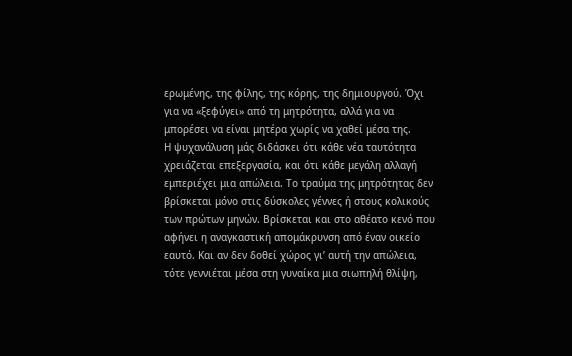ερωμένης, της φίλης, της κόρης, της δημιουργού. Όχι για να «ξεφύγει» από τη μητρότητα, αλλά για να μπορέσει να είναι μητέρα χωρίς να χαθεί μέσα της.
Η ψυχανάλυση μάς διδάσκει ότι κάθε νέα ταυτότητα χρειάζεται επεξεργασία, και ότι κάθε μεγάλη αλλαγή εμπεριέχει μια απώλεια. Το τραύμα της μητρότητας δεν βρίσκεται μόνο στις δύσκολες γέννες ή στους κολικούς των πρώτων μηνών. Βρίσκεται και στο αθέατο κενό που αφήνει η αναγκαστική απομάκρυνση από έναν οικείο εαυτό. Και αν δεν δοθεί χώρος γι’ αυτή την απώλεια, τότε γεννιέται μέσα στη γυναίκα μια σιωπηλή θλίψη,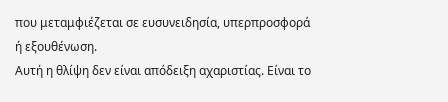που μεταμφιέζεται σε ευσυνειδησία, υπερπροσφορά ή εξουθένωση.
Αυτή η θλίψη δεν είναι απόδειξη αχαριστίας. Είναι το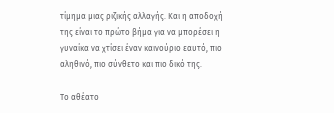τίμημα μιας ριζικής αλλαγής. Και η αποδοχή της είναι το πρώτο βήμα για να μπορέσει η γυναίκα να χτίσει έναν καινούριο εαυτό, πιο αληθινό, πιο σύνθετο και πιο δικό της.

Το αθέατο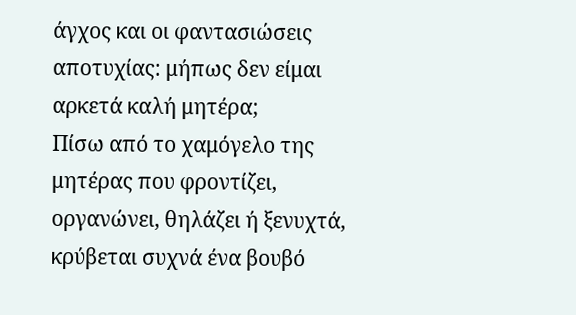άγχος και οι φαντασιώσεις αποτυχίας: μήπως δεν είμαι αρκετά καλή μητέρα;
Πίσω από το χαμόγελο της μητέρας που φροντίζει, οργανώνει, θηλάζει ή ξενυχτά, κρύβεται συχνά ένα βουβό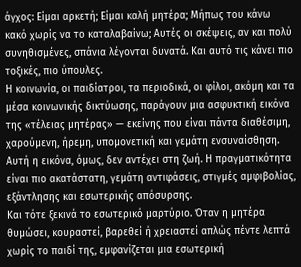άγχος: Είμαι αρκετή; Είμαι καλή μητέρα; Μήπως του κάνω κακό χωρίς να το καταλαβαίνω; Αυτές οι σκέψεις, αν και πολύ συνηθισμένες, σπάνια λέγονται δυνατά. Και αυτό τις κάνει πιο τοξικές, πιο ύπουλες.
Η κοινωνία, οι παιδίατροι, τα περιοδικά, οι φίλοι, ακόμη και τα μέσα κοινωνικής δικτύωσης, παράγουν μια ασφυκτική εικόνα της «τέλειας μητέρας» — εκείνης που είναι πάντα διαθέσιμη, χαρούμενη, ήρεμη, υπομονετική και γεμάτη ενσυναίσθηση. Αυτή η εικόνα, όμως, δεν αντέχει στη ζωή. Η πραγματικότητα είναι πιο ακατάστατη, γεμάτη αντιφάσεις, στιγμές αμφιβολίας, εξάντλησης και εσωτερικής απόσυρσης.
Και τότε ξεκινά το εσωτερικό μαρτύριο. Όταν η μητέρα θυμώσει, κουραστεί, βαρεθεί ή χρειαστεί απλώς πέντε λεπτά χωρίς το παιδί της, εμφανίζεται μια εσωτερική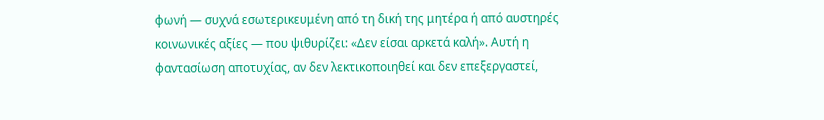φωνή — συχνά εσωτερικευμένη από τη δική της μητέρα ή από αυστηρές κοινωνικές αξίες — που ψιθυρίζει: «Δεν είσαι αρκετά καλή». Αυτή η φαντασίωση αποτυχίας, αν δεν λεκτικοποιηθεί και δεν επεξεργαστεί,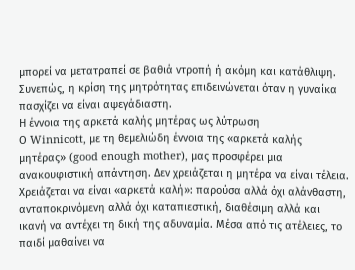μπορεί να μετατραπεί σε βαθιά ντροπή ή ακόμη και κατάθλιψη. Συνεπώς, η κρίση της μητρότητας επιδεινώνεται όταν η γυναίκα πασχίζει να είναι αψεγάδιαστη.
Η έννοια της αρκετά καλής μητέρας ως λύτρωση
Ο Winnicott, με τη θεμελιώδη έννοια της «αρκετά καλής μητέρας» (good enough mother), μας προσφέρει μια ανακουφιστική απάντηση. Δεν χρειάζεται η μητέρα να είναι τέλεια. Χρειάζεται να είναι «αρκετά καλή»: παρούσα αλλά όχι αλάνθαστη, ανταποκρινόμενη αλλά όχι καταπιεστική, διαθέσιμη αλλά και ικανή να αντέχει τη δική της αδυναμία. Μέσα από τις ατέλειες, το παιδί μαθαίνει να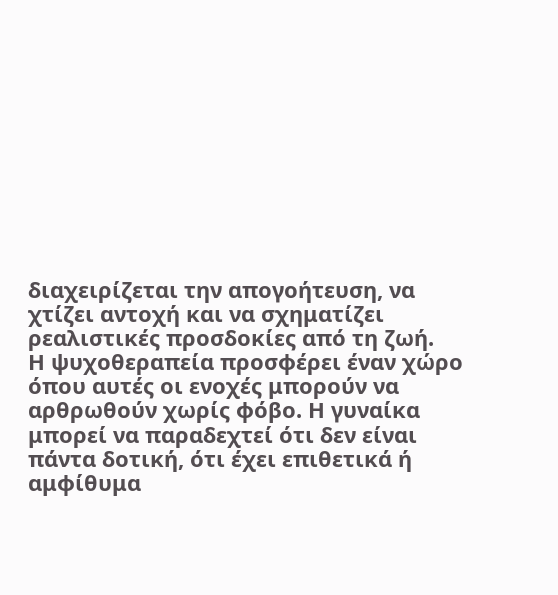διαχειρίζεται την απογοήτευση, να χτίζει αντοχή και να σχηματίζει ρεαλιστικές προσδοκίες από τη ζωή.
Η ψυχοθεραπεία προσφέρει έναν χώρο όπου αυτές οι ενοχές μπορούν να αρθρωθούν χωρίς φόβο. Η γυναίκα μπορεί να παραδεχτεί ότι δεν είναι πάντα δοτική, ότι έχει επιθετικά ή αμφίθυμα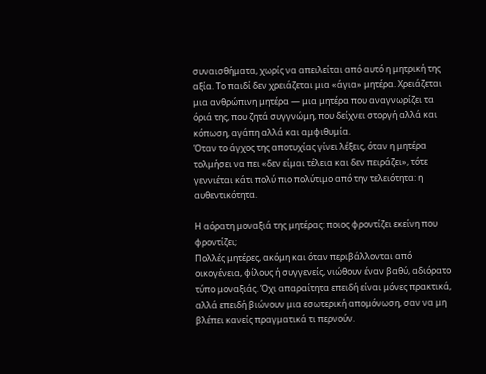συναισθήματα, χωρίς να απειλείται από αυτό η μητρική της αξία. Το παιδί δεν χρειάζεται μια «άγια» μητέρα. Χρειάζεται μια ανθρώπινη μητέρα — μια μητέρα που αναγνωρίζει τα όριά της, που ζητά συγγνώμη, που δείχνει στοργή αλλά και κόπωση, αγάπη αλλά και αμφιθυμία.
Όταν το άγχος της αποτυχίας γίνει λέξεις, όταν η μητέρα τολμήσει να πει «δεν είμαι τέλεια και δεν πειράζει», τότε γεννιέται κάτι πολύ πιο πολύτιμο από την τελειότητα: η αυθεντικότητα.

Η αόρατη μοναξιά της μητέρας: ποιος φροντίζει εκείνη που φροντίζει;
Πολλές μητέρες, ακόμη και όταν περιβάλλονται από οικογένεια, φίλους ή συγγενείς, νιώθουν έναν βαθύ, αδιόρατο τύπο μοναξιάς. Όχι απαραίτητα επειδή είναι μόνες πρακτικά, αλλά επειδή βιώνουν μια εσωτερική απομόνωση, σαν να μη βλέπει κανείς πραγματικά τι περνούν.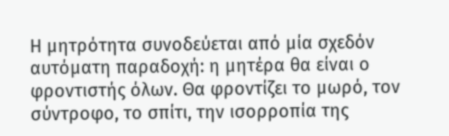Η μητρότητα συνοδεύεται από μία σχεδόν αυτόματη παραδοχή: η μητέρα θα είναι ο φροντιστής όλων. Θα φροντίζει το μωρό, τον σύντροφο, το σπίτι, την ισορροπία της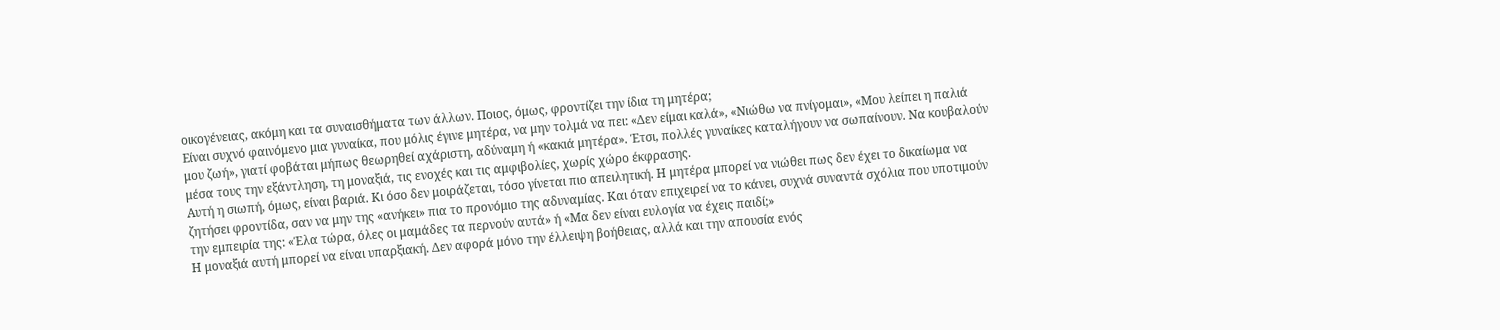οικογένειας, ακόμη και τα συναισθήματα των άλλων. Ποιος, όμως, φροντίζει την ίδια τη μητέρα;
Είναι συχνό φαινόμενο μια γυναίκα, που μόλις έγινε μητέρα, να μην τολμά να πει: «Δεν είμαι καλά», «Νιώθω να πνίγομαι», «Μου λείπει η παλιά μου ζωή», γιατί φοβάται μήπως θεωρηθεί αχάριστη, αδύναμη ή «κακιά μητέρα». Έτσι, πολλές γυναίκες καταλήγουν να σωπαίνουν. Να κουβαλούν μέσα τους την εξάντληση, τη μοναξιά, τις ενοχές και τις αμφιβολίες, χωρίς χώρο έκφρασης.
Αυτή η σιωπή, όμως, είναι βαριά. Κι όσο δεν μοιράζεται, τόσο γίνεται πιο απειλητική. Η μητέρα μπορεί να νιώθει πως δεν έχει το δικαίωμα να ζητήσει φροντίδα, σαν να μην της «ανήκει» πια το προνόμιο της αδυναμίας. Και όταν επιχειρεί να το κάνει, συχνά συναντά σχόλια που υποτιμούν την εμπειρία της: «Έλα τώρα, όλες οι μαμάδες τα περνούν αυτά» ή «Μα δεν είναι ευλογία να έχεις παιδί;»
Η μοναξιά αυτή μπορεί να είναι υπαρξιακή. Δεν αφορά μόνο την έλλειψη βοήθειας, αλλά και την απουσία ενός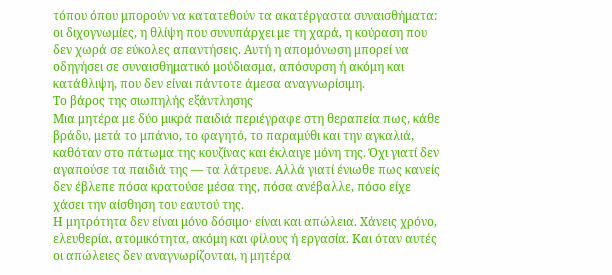τόπου όπου μπορούν να κατατεθούν τα ακατέργαστα συναισθήματα: οι διχογνωμίες, η θλίψη που συνυπάρχει με τη χαρά, η κούραση που δεν χωρά σε εύκολες απαντήσεις. Αυτή η απομόνωση μπορεί να οδηγήσει σε συναισθηματικό μούδιασμα, απόσυρση ή ακόμη και κατάθλιψη, που δεν είναι πάντοτε άμεσα αναγνωρίσιμη.
Το βάρος της σιωπηλής εξάντλησης
Μια μητέρα με δύο μικρά παιδιά περιέγραφε στη θεραπεία πως, κάθε βράδυ, μετά το μπάνιο, το φαγητό, το παραμύθι και την αγκαλιά, καθόταν στο πάτωμα της κουζίνας και έκλαιγε μόνη της. Όχι γιατί δεν αγαπούσε τα παιδιά της — τα λάτρευε. Αλλά γιατί ένιωθε πως κανείς δεν έβλεπε πόσα κρατούσε μέσα της, πόσα ανέβαλλε, πόσο είχε χάσει την αίσθηση του εαυτού της.
Η μητρότητα δεν είναι μόνο δόσιμο· είναι και απώλεια. Χάνεις χρόνο, ελευθερία, ατομικότητα, ακόμη και φίλους ή εργασία. Και όταν αυτές οι απώλειες δεν αναγνωρίζονται, η μητέρα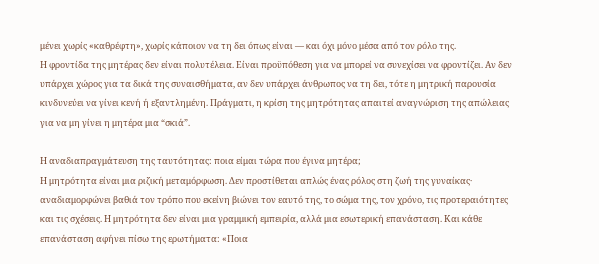μένει χωρίς «καθρέφτη», χωρίς κάποιον να τη δει όπως είναι — και όχι μόνο μέσα από τον ρόλο της.
Η φροντίδα της μητέρας δεν είναι πολυτέλεια. Είναι προϋπόθεση για να μπορεί να συνεχίσει να φροντίζει. Αν δεν υπάρχει χώρος για τα δικά της συναισθήματα, αν δεν υπάρχει άνθρωπος να τη δει, τότε η μητρική παρουσία κινδυνεύει να γίνει κενή ή εξαντλημένη. Πράγματι, η κρίση της μητρότητας απαιτεί αναγνώριση της απώλειας για να μη γίνει η μητέρα μια “σκιά”.

Η αναδιαπραγμάτευση της ταυτότητας: ποια είμαι τώρα που έγινα μητέρα;
Η μητρότητα είναι μια ριζική μεταμόρφωση. Δεν προστίθεται απλώς ένας ρόλος στη ζωή της γυναίκας· αναδιαμορφώνει βαθιά τον τρόπο που εκείνη βιώνει τον εαυτό της, το σώμα της, τον χρόνο, τις προτεραιότητες και τις σχέσεις. Η μητρότητα δεν είναι μια γραμμική εμπειρία, αλλά μια εσωτερική επανάσταση. Και κάθε επανάσταση αφήνει πίσω της ερωτήματα: «Ποια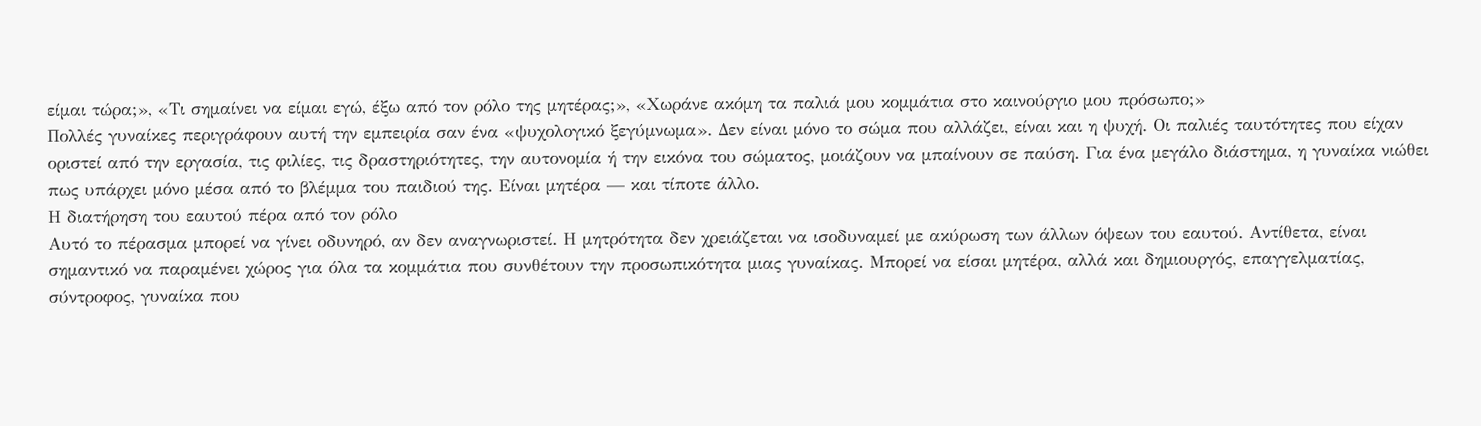είμαι τώρα;», «Τι σημαίνει να είμαι εγώ, έξω από τον ρόλο της μητέρας;», «Χωράνε ακόμη τα παλιά μου κομμάτια στο καινούργιο μου πρόσωπο;»
Πολλές γυναίκες περιγράφουν αυτή την εμπειρία σαν ένα «ψυχολογικό ξεγύμνωμα». Δεν είναι μόνο το σώμα που αλλάζει, είναι και η ψυχή. Οι παλιές ταυτότητες που είχαν οριστεί από την εργασία, τις φιλίες, τις δραστηριότητες, την αυτονομία ή την εικόνα του σώματος, μοιάζουν να μπαίνουν σε παύση. Για ένα μεγάλο διάστημα, η γυναίκα νιώθει πως υπάρχει μόνο μέσα από το βλέμμα του παιδιού της. Είναι μητέρα — και τίποτε άλλο.
Η διατήρηση του εαυτού πέρα από τον ρόλο
Αυτό το πέρασμα μπορεί να γίνει οδυνηρό, αν δεν αναγνωριστεί. Η μητρότητα δεν χρειάζεται να ισοδυναμεί με ακύρωση των άλλων όψεων του εαυτού. Αντίθετα, είναι σημαντικό να παραμένει χώρος για όλα τα κομμάτια που συνθέτουν την προσωπικότητα μιας γυναίκας. Μπορεί να είσαι μητέρα, αλλά και δημιουργός, επαγγελματίας, σύντροφος, γυναίκα που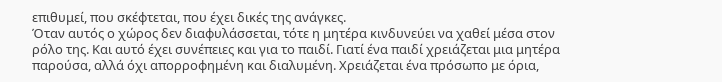επιθυμεί, που σκέφτεται, που έχει δικές της ανάγκες.
Όταν αυτός ο χώρος δεν διαφυλάσσεται, τότε η μητέρα κινδυνεύει να χαθεί μέσα στον ρόλο της. Και αυτό έχει συνέπειες και για το παιδί. Γιατί ένα παιδί χρειάζεται μια μητέρα παρούσα, αλλά όχι απορροφημένη και διαλυμένη. Χρειάζεται ένα πρόσωπο με όρια,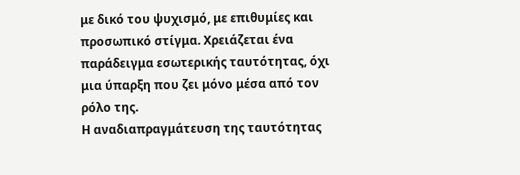με δικό του ψυχισμό, με επιθυμίες και προσωπικό στίγμα. Χρειάζεται ένα παράδειγμα εσωτερικής ταυτότητας, όχι μια ύπαρξη που ζει μόνο μέσα από τον ρόλο της.
Η αναδιαπραγμάτευση της ταυτότητας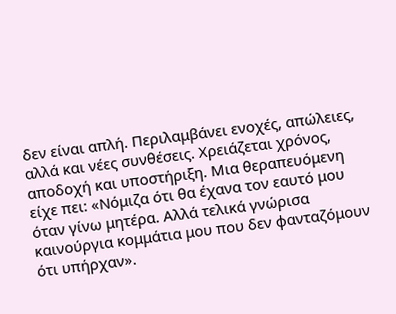δεν είναι απλή. Περιλαμβάνει ενοχές, απώλειες, αλλά και νέες συνθέσεις. Χρειάζεται χρόνος, αποδοχή και υποστήριξη. Μια θεραπευόμενη είχε πει: «Νόμιζα ότι θα έχανα τον εαυτό μου όταν γίνω μητέρα. Αλλά τελικά γνώρισα καινούργια κομμάτια μου που δεν φανταζόμουν ότι υπήρχαν».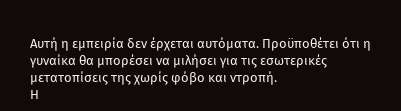Αυτή η εμπειρία δεν έρχεται αυτόματα. Προϋποθέτει ότι η γυναίκα θα μπορέσει να μιλήσει για τις εσωτερικές μετατοπίσεις της χωρίς φόβο και ντροπή.
Η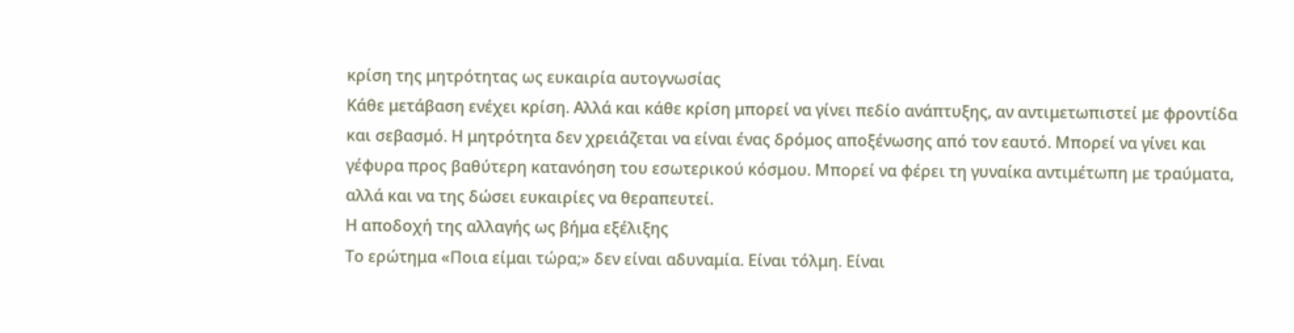κρίση της μητρότητας ως ευκαιρία αυτογνωσίας
Κάθε μετάβαση ενέχει κρίση. Αλλά και κάθε κρίση μπορεί να γίνει πεδίο ανάπτυξης, αν αντιμετωπιστεί με φροντίδα και σεβασμό. Η μητρότητα δεν χρειάζεται να είναι ένας δρόμος αποξένωσης από τον εαυτό. Μπορεί να γίνει και γέφυρα προς βαθύτερη κατανόηση του εσωτερικού κόσμου. Μπορεί να φέρει τη γυναίκα αντιμέτωπη με τραύματα, αλλά και να της δώσει ευκαιρίες να θεραπευτεί.
Η αποδοχή της αλλαγής ως βήμα εξέλιξης
Το ερώτημα «Ποια είμαι τώρα;» δεν είναι αδυναμία. Είναι τόλμη. Είναι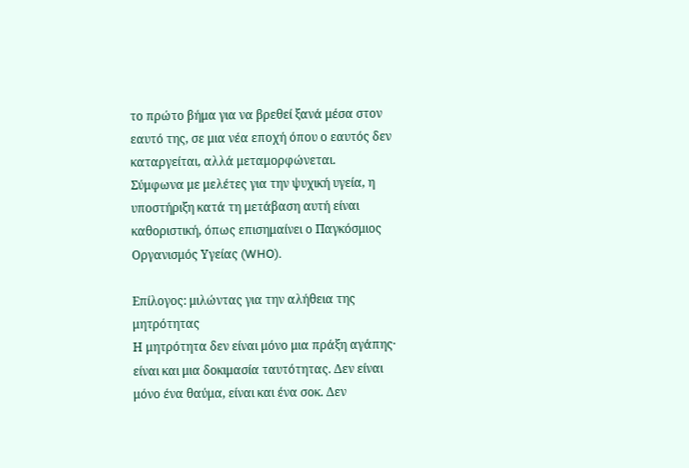το πρώτο βήμα για να βρεθεί ξανά μέσα στον εαυτό της, σε μια νέα εποχή όπου ο εαυτός δεν καταργείται, αλλά μεταμορφώνεται.
Σύμφωνα με μελέτες για την ψυχική υγεία, η υποστήριξη κατά τη μετάβαση αυτή είναι καθοριστική, όπως επισημαίνει ο Παγκόσμιος Οργανισμός Υγείας (WHO).

Επίλογος: μιλώντας για την αλήθεια της μητρότητας
Η μητρότητα δεν είναι μόνο μια πράξη αγάπης· είναι και μια δοκιμασία ταυτότητας. Δεν είναι μόνο ένα θαύμα, είναι και ένα σοκ. Δεν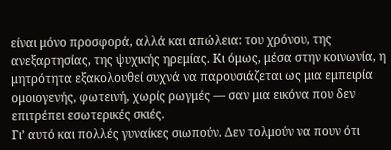είναι μόνο προσφορά, αλλά και απώλεια: του χρόνου, της ανεξαρτησίας, της ψυχικής ηρεμίας. Κι όμως, μέσα στην κοινωνία, η μητρότητα εξακολουθεί συχνά να παρουσιάζεται ως μια εμπειρία ομοιογενής, φωτεινή, χωρίς ρωγμές — σαν μια εικόνα που δεν επιτρέπει εσωτερικές σκιές.
Γι’ αυτό και πολλές γυναίκες σιωπούν. Δεν τολμούν να πουν ότι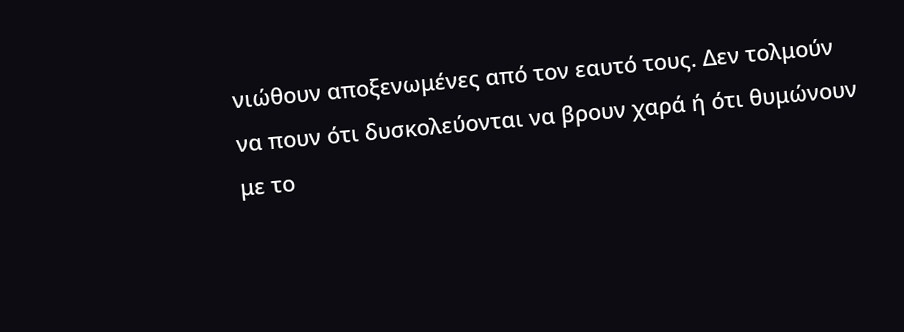νιώθουν αποξενωμένες από τον εαυτό τους. Δεν τολμούν να πουν ότι δυσκολεύονται να βρουν χαρά ή ότι θυμώνουν με το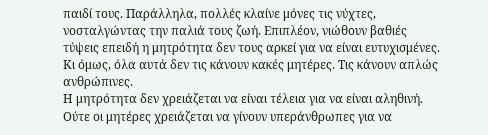παιδί τους. Παράλληλα, πολλές κλαίνε μόνες τις νύχτες, νοσταλγώντας την παλιά τους ζωή. Επιπλέον, νιώθουν βαθιές τύψεις επειδή η μητρότητα δεν τους αρκεί για να είναι ευτυχισμένες. Κι όμως, όλα αυτά δεν τις κάνουν κακές μητέρες. Τις κάνουν απλώς ανθρώπινες.
Η μητρότητα δεν χρειάζεται να είναι τέλεια για να είναι αληθινή. Ούτε οι μητέρες χρειάζεται να γίνουν υπεράνθρωπες για να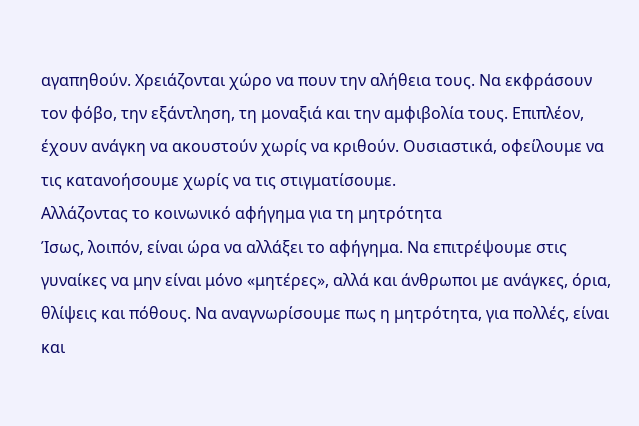αγαπηθούν. Χρειάζονται χώρο να πουν την αλήθεια τους. Να εκφράσουν τον φόβο, την εξάντληση, τη μοναξιά και την αμφιβολία τους. Επιπλέον, έχουν ανάγκη να ακουστούν χωρίς να κριθούν. Ουσιαστικά, οφείλουμε να τις κατανοήσουμε χωρίς να τις στιγματίσουμε.
Αλλάζοντας το κοινωνικό αφήγημα για τη μητρότητα
Ίσως, λοιπόν, είναι ώρα να αλλάξει το αφήγημα. Να επιτρέψουμε στις γυναίκες να μην είναι μόνο «μητέρες», αλλά και άνθρωποι με ανάγκες, όρια, θλίψεις και πόθους. Να αναγνωρίσουμε πως η μητρότητα, για πολλές, είναι και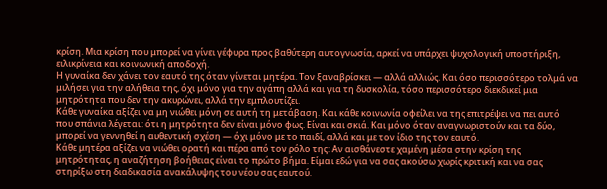κρίση. Μια κρίση που μπορεί να γίνει γέφυρα προς βαθύτερη αυτογνωσία, αρκεί να υπάρχει ψυχολογική υποστήριξη, ειλικρίνεια και κοινωνική αποδοχή.
Η γυναίκα δεν χάνει τον εαυτό της όταν γίνεται μητέρα. Τον ξαναβρίσκει — αλλά αλλιώς. Και όσο περισσότερο τολμά να μιλήσει για την αλήθεια της, όχι μόνο για την αγάπη αλλά και για τη δυσκολία, τόσο περισσότερο διεκδικεί μια μητρότητα που δεν την ακυρώνει, αλλά την εμπλουτίζει.
Κάθε γυναίκα αξίζει να μη νιώθει μόνη σε αυτή τη μετάβαση. Και κάθε κοινωνία οφείλει να της επιτρέψει να πει αυτό που σπάνια λέγεται: ότι η μητρότητα δεν είναι μόνο φως. Είναι και σκιά. Και μόνο όταν αναγνωριστούν και τα δύο, μπορεί να γεννηθεί η αυθεντική σχέση — όχι μόνο με το παιδί, αλλά και με τον ίδιο της τον εαυτό.
Κάθε μητέρα αξίζει να νιώθει ορατή και πέρα από τον ρόλο της: Αν αισθάνεστε χαμένη μέσα στην κρίση της μητρότητας, η αναζήτηση βοήθειας είναι το πρώτο βήμα. Είμαι εδώ για να σας ακούσω χωρίς κριτική και να σας στηρίξω στη διαδικασία ανακάλυψης του νέου σας εαυτού.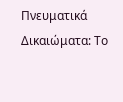Πνευματικά Δικαιώματα: Το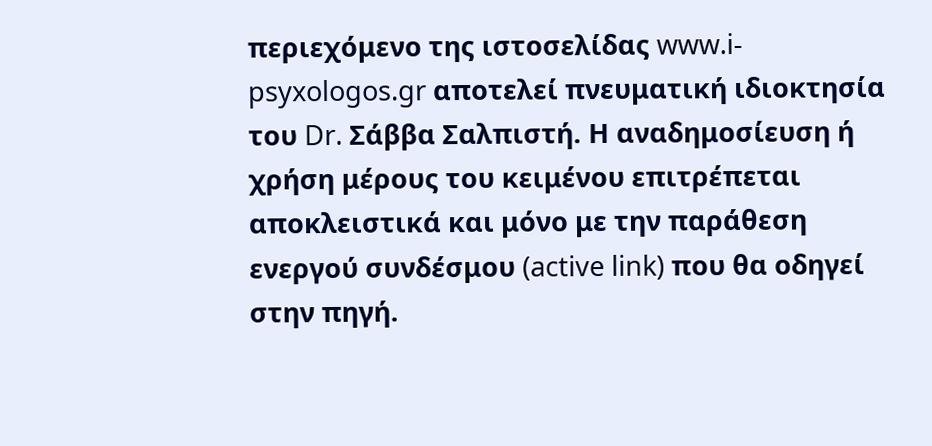περιεχόμενο της ιστοσελίδας www.i-psyxologos.gr αποτελεί πνευματική ιδιοκτησία του Dr. Σάββα Σαλπιστή. Η αναδημοσίευση ή χρήση μέρους του κειμένου επιτρέπεται αποκλειστικά και μόνο με την παράθεση ενεργού συνδέσμου (active link) που θα οδηγεί στην πηγή.